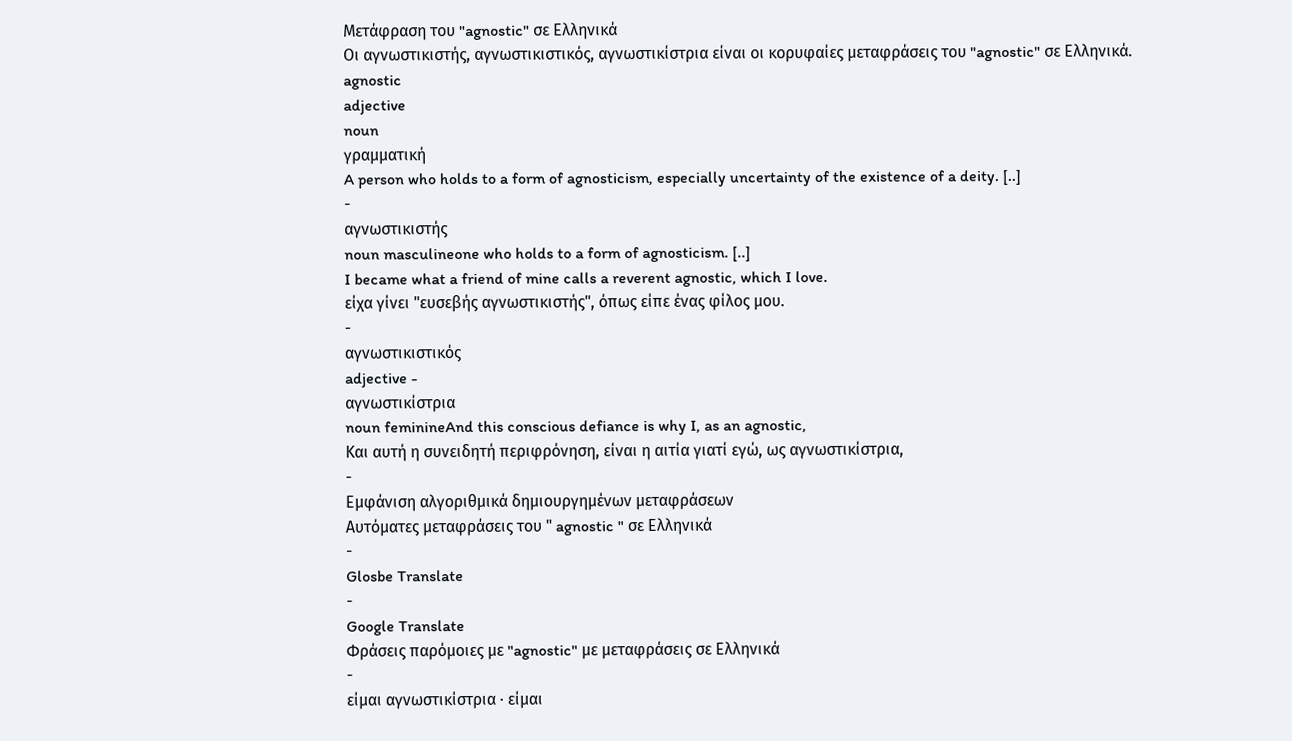Μετάφραση του "agnostic" σε Ελληνικά
Οι αγνωστικιστής, αγνωστικιστικός, αγνωστικίστρια είναι οι κορυφαίες μεταφράσεις του "agnostic" σε Ελληνικά.
agnostic
adjective
noun
γραμματική
A person who holds to a form of agnosticism, especially uncertainty of the existence of a deity. [..]
-
αγνωστικιστής
noun masculineone who holds to a form of agnosticism. [..]
I became what a friend of mine calls a reverent agnostic, which I love.
είχα γίνει "ευσεβής αγνωστικιστής", όπως είπε ένας φίλος μου.
-
αγνωστικιστικός
adjective -
αγνωστικίστρια
noun feminineAnd this conscious defiance is why I, as an agnostic,
Και αυτή η συνειδητή περιφρόνηση, είναι η αιτία γιατί εγώ, ως αγνωστικίστρια,
-
Εμφάνιση αλγοριθμικά δημιουργημένων μεταφράσεων
Αυτόματες μεταφράσεις του " agnostic " σε Ελληνικά
-
Glosbe Translate
-
Google Translate
Φράσεις παρόμοιες με "agnostic" με μεταφράσεις σε Ελληνικά
-
είμαι αγνωστικίστρια · είμαι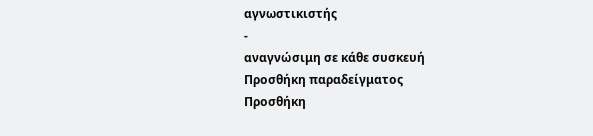αγνωστικιστής
-
αναγνώσιμη σε κάθε συσκευή
Προσθήκη παραδείγματος
Προσθήκη